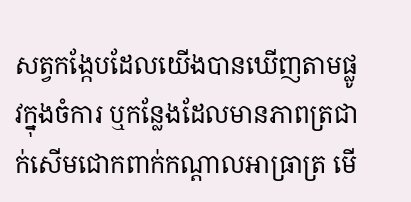សត្វកង្កែបដែលយើងបានឃើញតាមផ្លូវក្នុងចំការ ឬកន្លែងដែលមានភាពត្រជាក់សើមជោកពាក់កណ្ដាលអាធ្រាត្រ មើ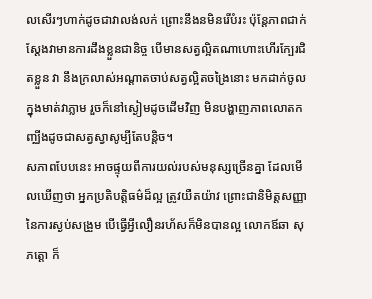លសើរៗហាក់ដូចជាវាលង់លក់ ព្រោះនឹងនមិនរើបំរះ ប៉ុន្តែភាពជាក់ស្ដែងវាមានការដឹងខ្លួនជានិច្ច បើមានសត្វល្អិតណាហោះហើរក្បែរជិតខ្លួន វា នឹងក្រលាស់អណ្ដាតចាប់សត្វល្អិតចង្រៃនោះ មកដាក់ចូលក្នុងមាត់វាភ្លាម រួចក៏នៅស្ងៀមដូចដើមវិញ មិនបង្ហាញភាពលោតកញ្ឈីងដូចជាសត្វស្វាសូម្បីតែបន្តិច។
សភាពបែបនេះ អាចផ្ទុយពីការយល់របស់មនុស្សច្រើនគ្នា ដែលមើលឃើញថា អ្នកប្រតិបត្តិធម៌ដ៏ល្អ ត្រូវយឺតយ៉ាវ ព្រោះជានិមិត្តសញ្ញានៃការស្ងប់សង្រួម បើធ្វើអ្វីលឿនរហ័សក៏មិនបានល្អ លោកឪឆា សុភត្តោ ក៏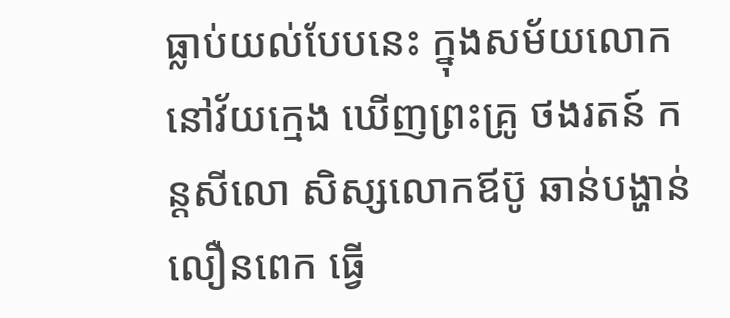ធ្លាប់យល់បែបនេះ ក្នុងសម័យលោកនៅវ័យក្មេង ឃើញព្រះគ្រូ ថងរតន៍ កន្ដសីលោ សិស្សលោកឪប៊ូ ឆាន់បង្ហាន់លឿនពេក ធ្វើ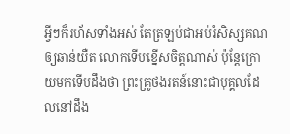អ្វីៗក៏រហ័សទាំងអស់ តែត្រឡប់ជាអប់រំសិស្សគណឲ្យឆាន់យឺត លោកទើបខ្នើសចិត្តណាស់ ប៉ុន្តែក្រោយមកទើបដឹងថា ព្រះគ្រូថងរតន៍នោះជាបុគ្គលដែលនៅដឹង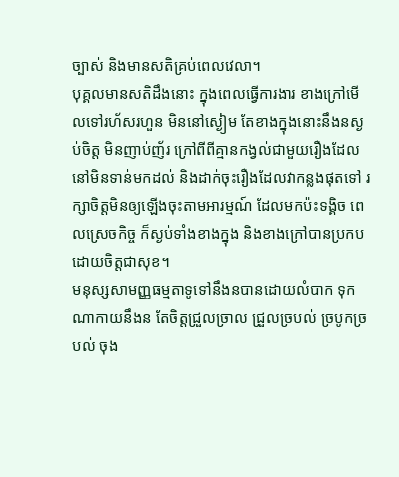ច្បាស់ និងមានសតិគ្រប់ពេលវេលា។
បុគ្គលមានសតិដឹងនោះ ក្នុងពេលធ្វើការងារ ខាងក្រៅមើលទៅរហ័សរហួន មិននៅស្ងៀម តែខាងក្នុងនោះនឹងនស្ងប់ចិត្ត មិនញាប់ញ័រ ក្រៅពីពីគ្មានកង្វល់ជាមួយរឿងដែលនៅមិនទាន់មកដល់ និងដាក់ចុះរឿងដែលវាកន្លងផុតទៅ រក្សាចិត្តមិនឲ្យឡើងចុះតាមអារម្មណ៍ ដែលមកប៉ះទង្គិច ពេលស្រេចកិច្ច ក៏ស្ងប់ទាំងខាងក្នុង និងខាងក្រៅបានប្រកបដោយចិត្តជាសុខ។
មនុស្សសាមញ្ញធម្មតាទូទៅនឹងនបានដោយលំបាក ទុកណាកាយនឹងន តែចិត្តជ្រួលច្រាល ជ្រួលច្របល់ ច្របូកច្របល់ ចុង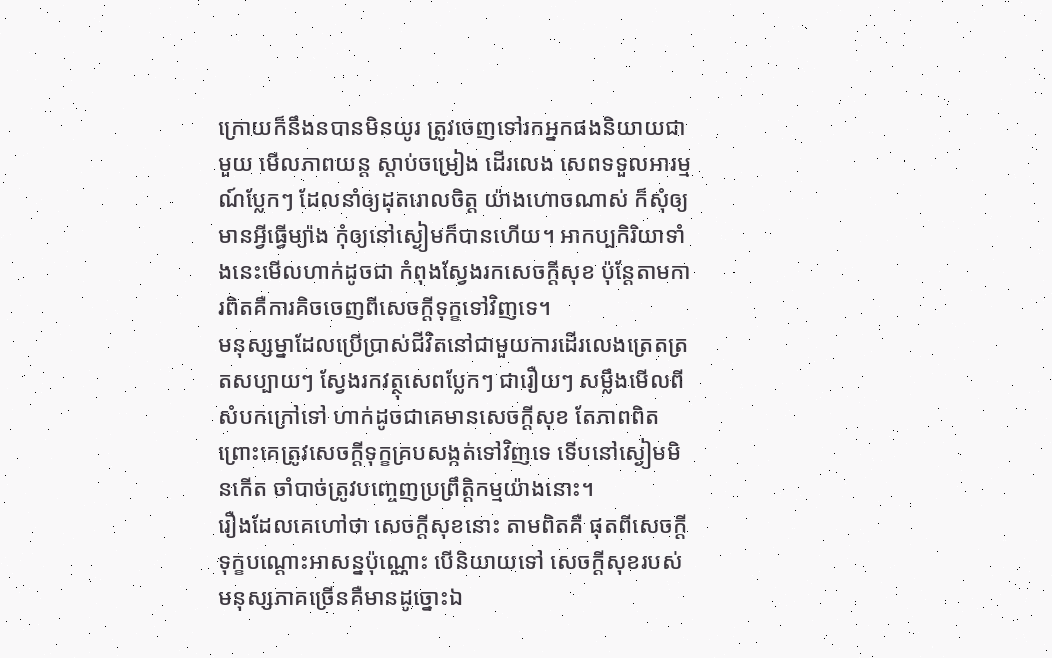ក្រោយក៏នឹងនបានមិនយូរ ត្រូវចេញទៅរកអ្នកផងនិយាយជាមួយ មើលភាពយន្ត ស្តាប់ចម្រៀង ដើរលេង សេពទទួលអារម្មណ៍ប្លែកៗ ដែលនាំឲ្យដុតរោលចិត្ត យ៉ាងហោចណាស់ ក៏សុំឲ្យមានអ្វីធ្វើម្យ៉ាង កុំឲ្យនៅស្ងៀមក៏បានហើយ។ អាកប្បកិរិយាទាំងនេះមើលហាក់ដូចជា កំពុងស្វែងរកសេចក្ដីសុខ ប៉ុន្តែតាមការពិតគឺការគិចចេញពីសេចក្ដីទុក្ខទៅវិញទេ។
មនុស្សម្នាដែលប្រើប្រាស់ជីវិតនៅជាមួយការដើរលេងត្រេតត្រតសប្បាយៗ ស្វែងរកវត្ថុសេពប្លែកៗ ជារឿយៗ សម្លឹងមើលពីសំបកក្រៅទៅ ហាក់ដូចជាគេមានសេចក្ដីសុខ តែភាពពិត ព្រោះគេត្រូវសេចក្ដីទុក្ខគ្របសង្កត់ទៅវិញទេ ទើបនៅស្ងៀមមិនកើត ចាំបាច់ត្រូវបញ្ចេញប្រព្រឹត្តិកម្មយ៉ាងនោះ។
រឿងដែលគេហៅថា សេចក្ដីសុខនោះ តាមពិតគឺ ផុតពីសេចក្ដីទុក្ខបណ្ដោះអាសន្នប៉ុណ្ណោះ បើនិយាយទៅ សេចក្ដីសុខរបស់មនុស្សភាគច្រើនគឺមានដូច្នោះឯ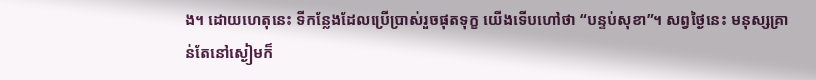ង។ ដោយហេតុនេះ ទីកន្លែងដែលប្រើប្រាស់រួចផុតទុក្ខ យើងទើបហៅថា “បន្ទប់សុខា”។ សព្វថ្ងៃនេះ មនុស្សគ្រាន់តែនៅស្ងៀមក៏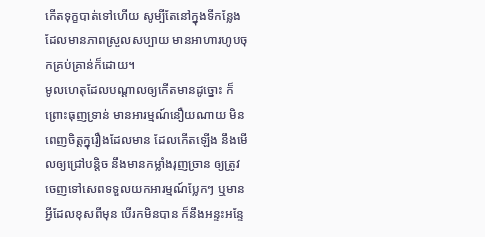កើតទុក្ខបាត់ទៅហើយ សូម្បីតែនៅក្នុងទីកន្លែងដែលមានភាពស្រួលសប្បាយ មានអាហារហូបចុកគ្រប់គ្រាន់ក៏ដោយ។
មូលហេតុដែលបណ្ដាលឲ្យកើតមានដូច្នោះ ក៏ព្រោះធុញទ្រាន់ មានអារម្មណ៍នឿយណាយ មិនពេញចិត្តក្នុរឿងដែលមាន ដែលកើតឡើង នឹងមើលឲ្យជ្រៅបន្តិច នឹងមានកម្លាំងរុញច្រាន ឲ្យត្រូវចេញទៅសេពទទួលយកអារម្មណ៍ប្លែកៗ ឬមានអ្វីដែលខុសពីមុន បើរកមិនបាន ក៏នឹងអន្ទះអន្ទែ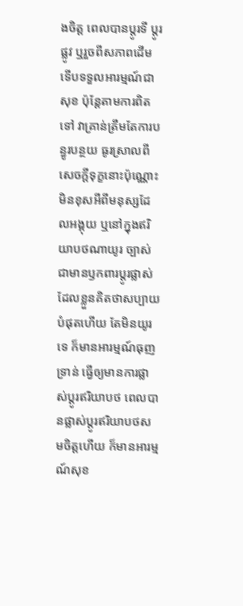ងចិត្ត ពេលបានប្តូរទី ប្ដូរផ្លូវ ឬរួចពីសភាពដើម ទើបទទួលអារម្មណ៍ជាសុខ ប៉ុន្តែតាមការពិតទៅ វាគ្រាន់ត្រឹមតែការបន្ធូរបន្ថយ ធូរស្រាលពីសេចក្ដីទុក្ខនោះប៉ុណ្ណោះ មិនខុសអីពីមនុស្សដែលអង្គុយ ឬនៅក្នុងឥរិយាបថណាយូរ ច្បាស់ជាមានឫកពារប្ដូរផ្លាស់ ដែលខ្លួនគិតថាសប្បាយបំផុតហើយ តែមិនយូរទេ ក៏មានអារម្មណ៍ធុញទ្រាន់ ធ្វើឲ្យមានការផ្លាស់ប្តូរឥរិយាបថ ពេលបានផ្លាស់ប្តូរឥរិយាបថសមចិត្តហើយ ក៏មានអារម្មណ៍សុខ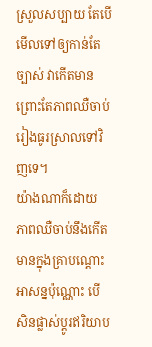ស្រួលសប្បាយ តែបើមើលទៅឲ្យកាន់តែច្បាស់ វាកើតមានព្រោះតែភាពឈឺចាប់រៀងធូរស្រាលទៅវិញទេ។
យ៉ាងណាក៏ដោយ ភាពឈឺចាប់នឹងកើតមានក្នុងគ្រាបណ្ដោះអាសន្នប៉ុណ្ណោះ បើសិនផ្លាស់ប្តូរឥរិយាប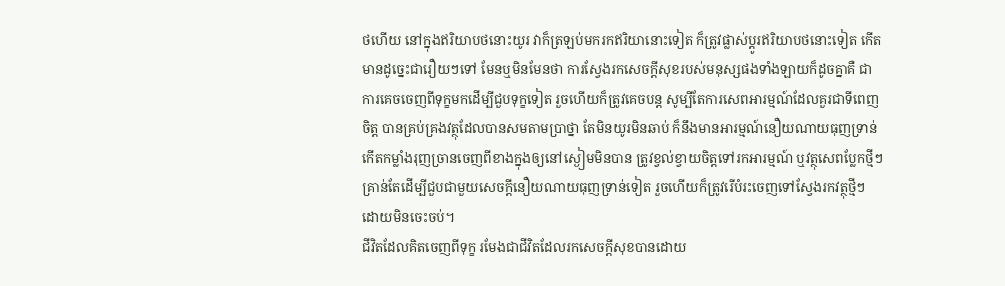ថហើយ នៅក្នុងឥរិយាបថនោះយូរ វាក៏ត្រឡប់មករកឥរិយានោះទៀត ក៏ត្រូវផ្លាស់ប្ដូរឥរិយាបថនោះទៀត កើតមានដូច្នេះជារឿយៗទៅ មែនឬមិនមែនថា ការស្វែងរកសេចក្ដីសុខរបស់មនុស្សផងទាំងឡាយក៏ដូចគ្នាគឺ ជាការគេចចេញពីទុក្ខមកដើម្បីជួបទុក្ខទៀត រួចហើយក៏ត្រូវគេចបន្ត សូម្បីតែការសេពអារម្មណ៍ដែលគួរជាទីពេញចិត្ត បានគ្រប់គ្រងវត្ថុដែលបានសមតាមប្រាថ្នា តែមិនយូរមិនឆាប់ ក៏នឹងមានអារម្មណ៍នឿយណាយធុញទ្រាន់ កើតកម្លាំងរុញច្រានចេញពីខាងក្នុងឲ្យនៅស្ងៀមមិនបាន ត្រូវខ្វល់ខ្វាយចិត្តទៅរកអារម្មណ៍ ឬវត្ថុសេពប្លែកថ្មីៗ គ្រាន់តែដើម្បីជួបជាមួយសេចក្ដីនឿយណាយធុញទ្រាន់ទៀត រួចហើយក៏ត្រូវរើបំរះចេញទៅស្វែងរកវត្ថុថ្មីៗ ដោយមិនចេះចប់។
ជីវិតដែលគិតចេញពីទុក្ខ រមែងជាជីវិតដែលរកសេចក្ដីសុខបានដោយ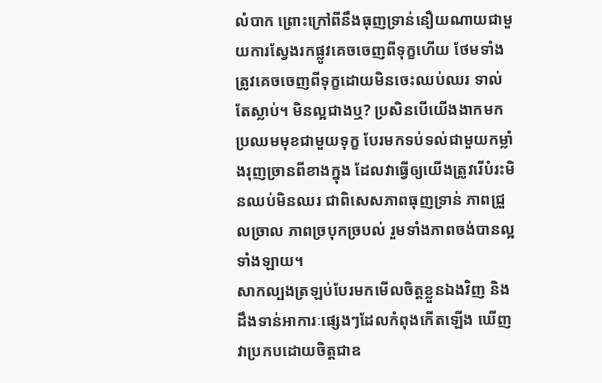លំបាក ព្រោះក្រៅពីនឹងធុញទ្រាន់នឿយណាយជាមួយការស្វែងរកផ្លូវគេចចេញពីទុក្ខហើយ ថែមទាំងត្រូវគេចចេញពីទុក្ខដោយមិនចេះឈប់ឈរ ទាល់តែស្លាប់។ មិនល្អជាងឬ? ប្រសិនបើយើងងាកមកប្រឈមមុខជាមួយទុក្ខ បែរមកទប់ទល់ជាមួយកម្លាំងរុញច្រានពីខាងក្នុង ដែលវាធ្វើឲ្យយើងត្រូវរើបំរះមិនឈប់មិនឈរ ជាពិសេសភាពធុញទ្រាន់ ភាពជ្រួលច្រាល ភាពច្របុកច្របល់ រួមទាំងភាពចង់បានល្អទាំងឡាយ។
សាកល្បងត្រឡប់បែរមកមើលចិត្តខ្លួនឯងវិញ និងដឹងទាន់អាការៈផ្សេងៗដែលកំពុងកើតឡើង ឃើញវាប្រកបដោយចិត្តជាឧ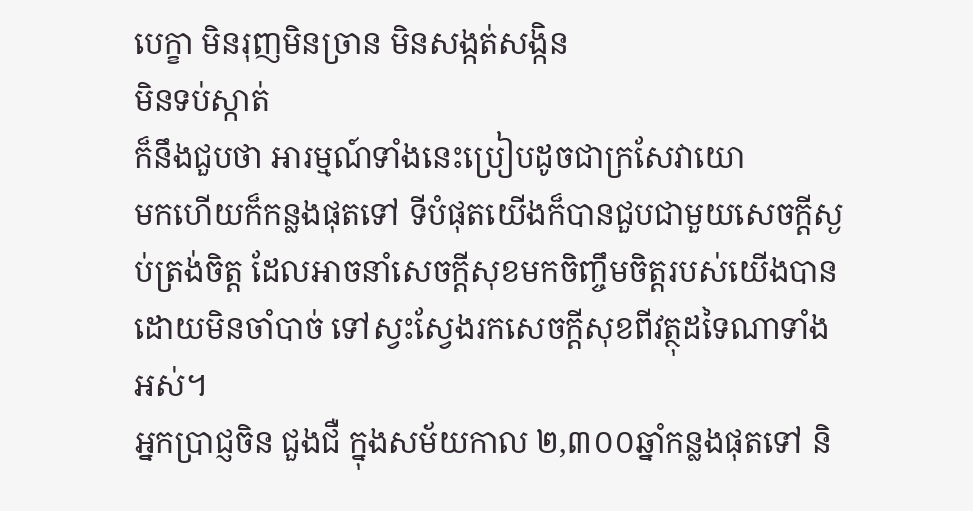បេក្ខា មិនរុញមិនច្រាន មិនសង្កត់សង្កិន
មិនទប់ស្កាត់
ក៏នឹងជួបថា អារម្មណ៍ទាំងនេះប្រៀបដូចជាក្រសែវាយោ
មកហើយក៏កន្លងផុតទៅ ទីបំផុតយើងក៏បានជួបជាមួយសេចក្ដីស្ងប់ត្រង់ចិត្ត ដែលអាចនាំសេចក្ដីសុខមកចិញ្ចឹមចិត្តរបស់យើងបាន ដោយមិនចាំបាច់ ទៅស្វះស្វែងរកសេចក្ដីសុខពីវត្ថុដទៃណាទាំងអស់។
អ្នកប្រាជ្ញចិន ជួងជឺ ក្នុងសម័យកាល ២,៣០០ឆ្នាំកន្លងផុតទៅ និ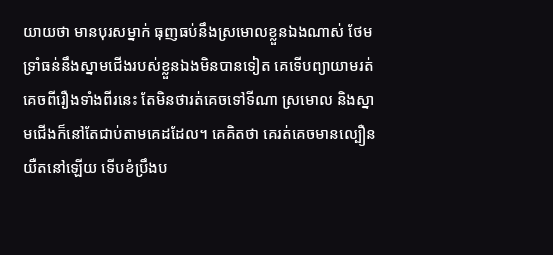យាយថា មានបុរសម្នាក់ ធុញធប់នឹងស្រមោលខ្លួនឯងណាស់ ថែមទ្រាំធន់នឹងស្នាមជើងរបស់ខ្លួនឯងមិនបានទៀត គេទើបព្យាយាមរត់គេចពីរឿងទាំងពីរនេះ តែមិនថារត់គេចទៅទីណា ស្រមោល និងស្នាមជើងក៏នៅតែជាប់តាមគេដដែល។ គេគិតថា គេរត់គេចមានល្បឿនយឺតនៅឡើយ ទើបខំប្រឹងប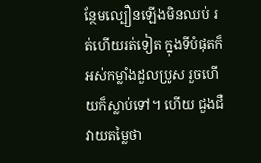ន្ថែមល្បឿនឡើងមិនឈប់ រត់ហើយរត់ទៀត ក្នុងទីបំផុតក៏អស់កម្លាំងដួលប្រូស រួចហើយក៏ស្លាប់ទៅ។ ហើយ ជួងជឺវាយតម្លៃថា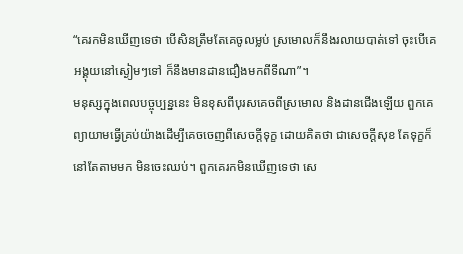“គេរកមិនឃើញទេថា បើសិនត្រឹមតែគេចូលម្លប់ ស្រមោលក៏នឹងរលាយបាត់ទៅ ចុះបើគេអង្គុយនៅស្ងៀមៗទៅ ក៏នឹងមានដានជឿងមកពីទីណា”។
មនុស្សក្នុងពេលបច្ចុប្បន្ននេះ មិនខុសពីបុរសគេចពីស្រមោល និងដានជើងឡើយ ពួកគេព្យាយាមធ្វើគ្រប់យ៉ាងដើម្បីគេចចេញពីសេចក្ដីទុក្ខ ដោយគិតថា ជាសេចក្ដីសុខ តែទុក្ខក៏នៅតែតាមមក មិនចេះឈប់។ ពួកគេរកមិនឃើញទេថា សេ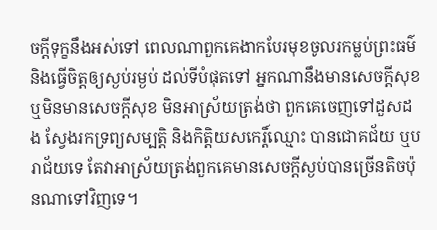ចក្ដីទុក្ខនឹងអស់ទៅ ពេលណាពួកគេងាកបែរមុខចូលរកម្លប់ព្រះធម៌ និងធ្វើចិត្តឲ្យស្ងប់រម្ងប់ ដល់ទីបំផុតទៅ អ្នកណានឹងមានសេចក្ដីសុខ ឬមិនមានសេចក្ដីសុខ មិនអាស្រ័យត្រង់ថា ពួកគេចេញទៅដួសដង ស្វែងរកទ្រព្យសម្បត្តិ និងកិត្តិយសកេរ្ដិ៍ឈ្មោះ បានជោគជ័យ ឬបរាជ័យទេ តែវាអាស្រ័យត្រង់ពួកគេមានសេចក្ដីស្ងប់បានច្រើនតិចប៉ុនណាទៅវិញទេ។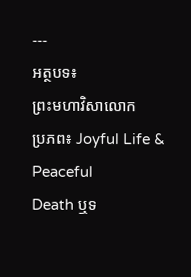---
អត្ថបទ៖
ព្រះមហាវិសាលោក
ប្រភព៖ Joyful Life & Peaceful
Death ឬទ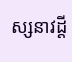ស្សនាវដ្ដី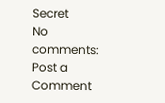Secret
No comments:
Post a Comment